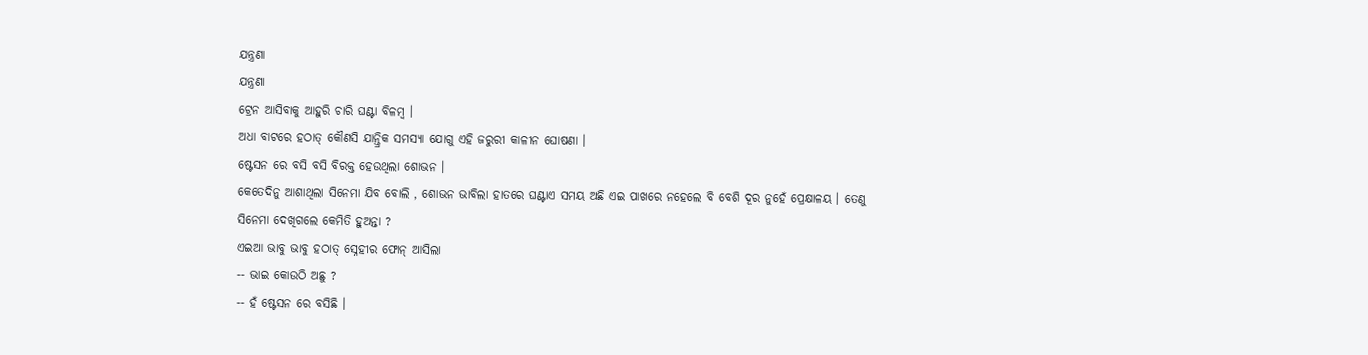ଯନ୍ତ୍ରଣା
ଯନ୍ତ୍ରଣା
ଟ୍ରେନ ଆସିବାକୁ ଆହୁରି ଚାରି ଘଣ୍ଟା ବିଳମ୍ବ ।
ଅଧା ବାଟରେ ହଠାତ୍ କୌଣସି ଯାନ୍ତ୍ରିକ ସମସ୍ୟା ଯୋଗୁ ଏହି ଜରୁରୀ କାଳୀନ ଘୋଷଣା ।
ଷ୍ଟେସନ ରେ ବସି ବସି ବିରକ୍ତ ହେଉଥିଲା ଶୋଭନ ।
କେତେଦିନୁ ଆଶାଥିଲା ସିନେମା ଯିବ ବୋଲି , ଶୋଭନ ଭାବିଲା ହାତରେ ଘଣ୍ଟାଏ ସମୟ ଅଛି ଏଇ ପାଖରେ ନହେଲେ ବି ବେଶି ଦୂର ନୁହେଁ ପ୍ରେକ୍ଷାଳୟ । ତେଣୁ ସିନେମା ଦେଖିଗଲେ କେମିତି ହୁଅନ୍ତା ?
ଏଇଆ ଭାବୁ ଭାବୁ ହଠାତ୍ ସ୍ନେହୀର ଫୋନ୍ ଆସିଲା
-- ଭାଇ କୋଉଠି ଅଛୁ ?
-- ହଁ ଷ୍ଟେସନ ରେ ବସିଛି ।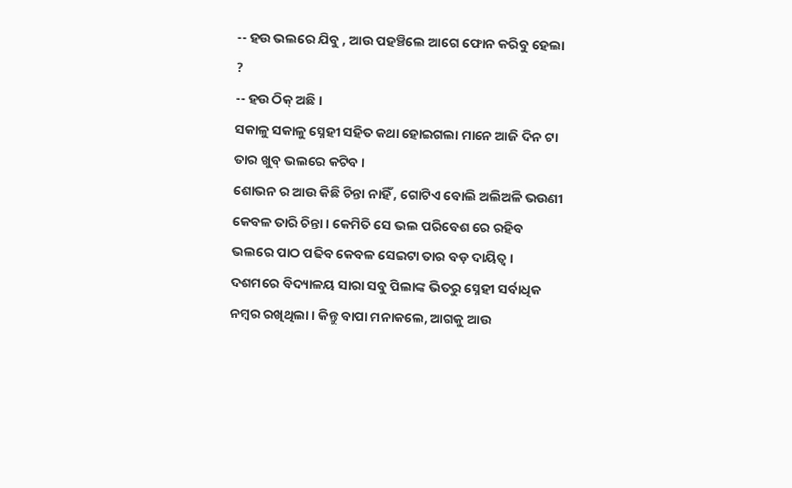-- ହଉ ଭଲରେ ଯିବୁ , ଆଉ ପହଞ୍ଚିଲେ ଆଗେ ଫୋନ କରିବୁ ହେଲା ?
-- ହଉ ଠିକ୍ ଅଛି ।
ସକାଳୁ ସକାଳୁ ସ୍ନେହୀ ସହିତ କଥା ହୋଇଗଲା ମାନେ ଆଜି ଦିନ ଟା ତାର ଖୁବ୍ ଭଲରେ କଟିବ ।
ଶୋଭନ ର ଆଉ କିଛି ଚିନ୍ତା ନାହିଁ , ଗୋଟିଏ ବୋଲି ଅଲିଅଳି ଭଉଣୀ କେବଳ ତାରି ଚିନ୍ତା । କେମିତି ସେ ଭଲ ପରିବେଶ ରେ ରହିବ ଭଲରେ ପାଠ ପଢିବ କେବଳ ସେଇଟା ତାର ବଡ଼ ଦାୟିତ୍ଵ ।
ଦଶମରେ ବିଦ୍ୟାଳୟ ସାରା ସବୁ ପିଲାଙ୍କ ଭିତରୁ ସ୍ନେହୀ ସର୍ବାଧିକ ନମ୍ବର ରଖିଥିଲା । କିନ୍ତୁ ବାପା ମନାକଲେ, ଆଗକୁ ଆଉ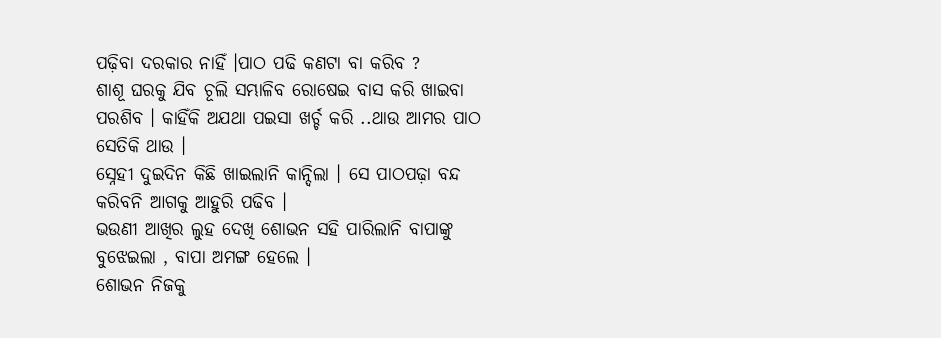ପଢ଼ିବା ଦରକାର ନାହିଁ ।ପାଠ ପଢି କଣଟା ବା କରିବ ?
ଶାଶୂ ଘରକୁ ଯିବ ଚୂଲି ସମ୍ଭାଳିବ ରୋଷେଇ ବାସ କରି ଖାଇବା ପରଶିବ । କାହିଁକି ଅଯଥା ପଇସା ଖର୍ଚ୍ଚ କରି ..ଥାଉ ଆମର ପାଠ ସେତିକି ଥାଉ ।
ସ୍ନେହୀ ଦୁଇଦିନ କିଛି ଖାଇଲାନି କାନ୍ଦିଲା । ସେ ପାଠପଢ଼ା ବନ୍ଦ କରିବନି ଆଗକୁ ଆହୁରି ପଢିବ ।
ଭଉଣୀ ଆଖିର ଲୁହ ଦେଖି ଶୋଭନ ସହି ପାରିଲାନି ବାପାଙ୍କୁ ବୁଝେଇଲା , ବାପା ଅମଙ୍ଗ ହେଲେ ।
ଶୋଭନ ନିଜକୁ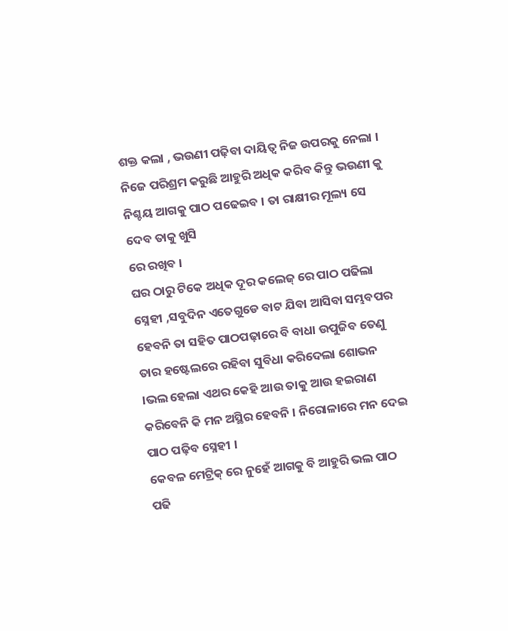ଶକ୍ତ କଲା , ଭଉଣୀ ପଢ଼ିବା ଦାୟିତ୍ଵ ନିଜ ଉପରକୁ ନେଲା । ନିଜେ ପରିଶ୍ରମ କରୁଛି ଆହୁରି ଅଧିକ କରିବ କିନ୍ତୁ ଭଉଣୀ କୁ ନିଶ୍ଚୟ ଆଗକୁ ପାଠ ପଢେଇବ । ତା ରାକ୍ଷୀର ମୂଲ୍ୟ ସେ ଦେବ ତାକୁ ଖୁସି
ରେ ରଖିବ ।
ଘର ଠାରୁ ଟିକେ ଅଧିକ ଦୂର କଲେଜ୍ ରେ ପାଠ ପଢିଲା ସ୍ନେହୀ ,ସବୁଦିନ ଏତେଗୁଡେ ବାଟ ଯିବା ଆସିବା ସମ୍ଭବପର ହେବନି ତା ସହିତ ପାଠପଢ଼ାରେ ବି ବାଧା ଉପୁଜିବ ତେଣୁ ତାର ହଷ୍ଟେଲରେ ରହିବା ସୁବିଧା କରିଦେଲା ଶୋଭନ ।ଭଲ ହେଲା ଏଥର କେହି ଆଉ ତାକୁ ଆଉ ହଇରାଣ କରିବେନି କି ମନ ଅସ୍ଥିର ହେବନି । ନିରୋଳାରେ ମନ ଦେଇ ପାଠ ପଢ଼ିବ ସ୍ନେହୀ ।
କେବଳ ମେଟ୍ରିକ୍ ରେ ନୁହେଁ ଆଗକୁ ବି ଆହୁରି ଭଲ ପାଠ ପଢି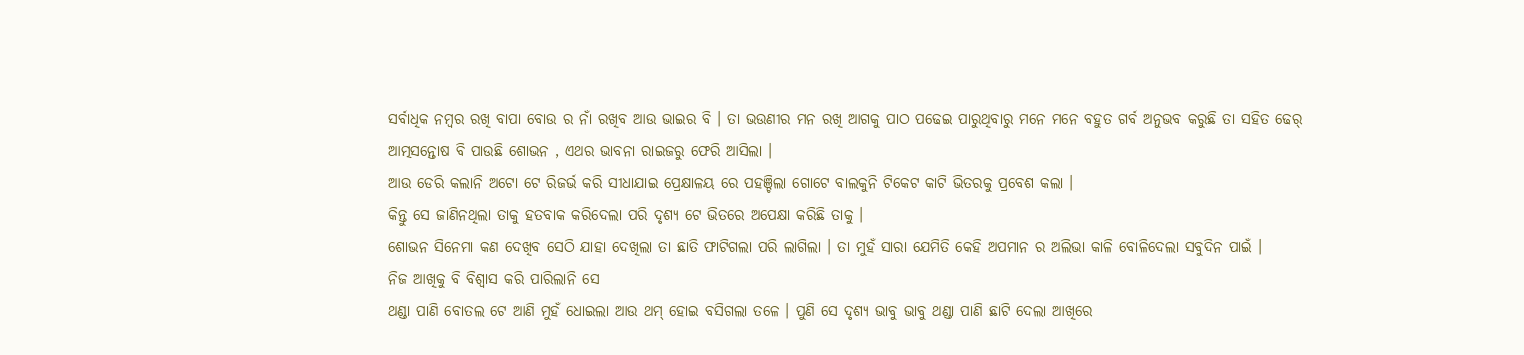ସର୍ବାଧିକ ନମ୍ବର ରଖି ବାପା ବୋଉ ର ନାଁ ରଖିବ ଆଉ ଭାଇର ବି । ତା ଭଉଣୀର ମନ ରଖି ଆଗକୁ ପାଠ ପଢେଇ ପାରୁଥିବାରୁ ମନେ ମନେ ବହୁତ ଗର୍ବ ଅନୁଭବ କରୁଛି ତା ସହିତ ଢେର୍ ଆତ୍ମସନ୍ତୋଷ ବି ପାଉଛି ଶୋଭନ , ଏଥର ଭାବନା ରାଇଜରୁ ଫେରି ଆସିଲା ।
ଆଉ ଡେରି କଲାନି ଅଟୋ ଟେ ରିଜର୍ଭ କରି ସୀଧାଯାଇ ପ୍ରେକ୍ଷାଳୟ ରେ ପହଞ୍ଚିଲା ଗୋଟେ ବାଲକୁନି ଟିକେଟ କାଟି ଭିତରକୁ ପ୍ରବେଶ କଲା ।
କିନ୍ତୁ ସେ ଜାଣିନଥିଲା ତାକୁ ହତବାକ କରିଦେଲା ପରି ଦୃଶ୍ୟ ଟେ ଭିତରେ ଅପେକ୍ଷା କରିଛି ତାକୁ ।
ଶୋଭନ ସିନେମା କଣ ଦେଖିବ ସେଠି ଯାହା ଦେଖିଲା ତା ଛାତି ଫାଟିଗଲା ପରି ଲାଗିଲା । ତା ମୁହଁ ସାରା ଯେମିତି କେହି ଅପମାନ ର ଅଲିଭା କାଳି ବୋଳିଦେଲା ସବୁଦିନ ପାଇଁ ।
ନିଜ ଆଖିକୁ ବି ବିଶ୍ବାସ କରି ପାରିଲାନି ସେ
ଥଣ୍ଡା ପାଣି ବୋତଲ ଟେ ଆଣି ମୁହଁ ଧୋଇଲା ଆଉ ଥମ୍ ହୋଇ ବସିଗଲା ତଳେ । ପୁଣି ସେ ଦୃଶ୍ୟ ଭାବୁ ଭାବୁ ଥଣ୍ଡା ପାଣି ଛାଟି ଦେଲା ଆଖିରେ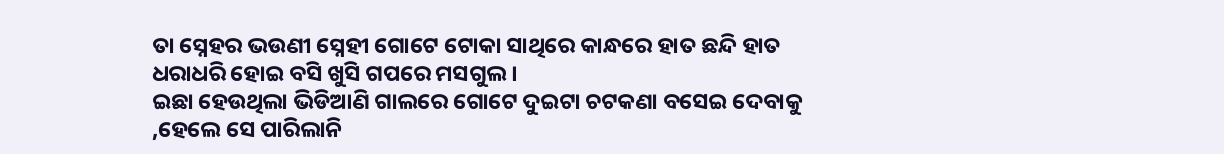ତା ସ୍ନେହର ଭଉଣୀ ସ୍ନେହୀ ଗୋଟେ ଟୋକା ସାଥିରେ କାନ୍ଧରେ ହାତ ଛନ୍ଦି ହାତ ଧରାଧରି ହୋଇ ବସି ଖୁସି ଗପରେ ମସଗୁଲ ।
ଇଛା ହେଉଥିଲା ଭିଡିଆଣି ଗାଲରେ ଗୋଟେ ଦୁଇଟା ଚଟକଣା ବସେଇ ଦେବାକୁ ,ହେଲେ ସେ ପାରିଲାନି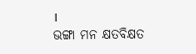।
ଭଙ୍ଗା ମନ କ୍ଷତବିକ୍ଷତ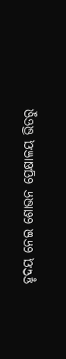ହୃଦୟ ନେଇ ଶୋଭନ ପ୍ରେକ୍ଷାଳୟ ଭିତରୁ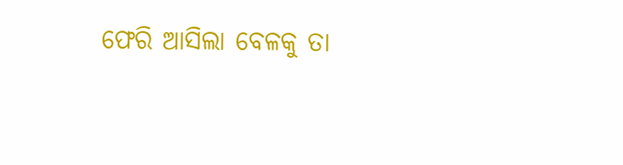ଫେରି ଆସିଲା ବେଳକୁ ତା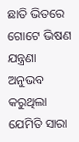ଛାତି ଭିତରେ ଗୋଟେ ଭିଷଣ ଯନ୍ତ୍ରଣା ଅନୁଭବ କରୁଥିଲା ଯେମିତି ସାରା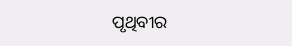ପୃଥିବୀର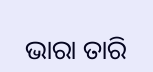ଭାରା ତାରି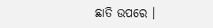ଛାତି ଉପରେ ।